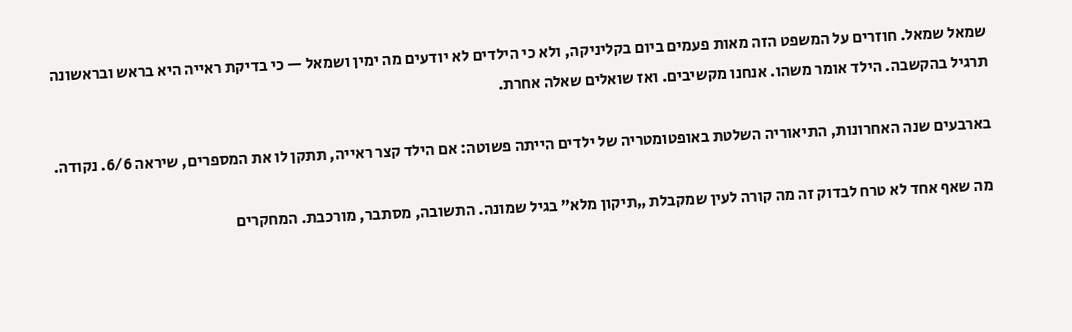שמאל שמאל. חוזרים על המשפט הזה מאות פעמים ביום בקליניקה, ולא כי הילדים לא יודעים מה ימין ושמאל — כי בדיקת ראייה היא בראש ובראשונה תרגיל בהקשבה. הילד אומר משהו. אנחנו מקשיבים. ואז שואלים שאלה אחרת.

בארבעים שנה האחרונות, התיאוריה השלטת באופטומטריה של ילדים הייתה פשוטה: אם הילד קצר ראייה, תתקן לו את המספרים, שיראה 6/6. נקודה.

מה שאף אחד לא טרח לבדוק זה מה קורה לעין שמקבלת „תיקון מלא” בגיל שמונה. התשובה, מסתבר, מורכבת. המחקרים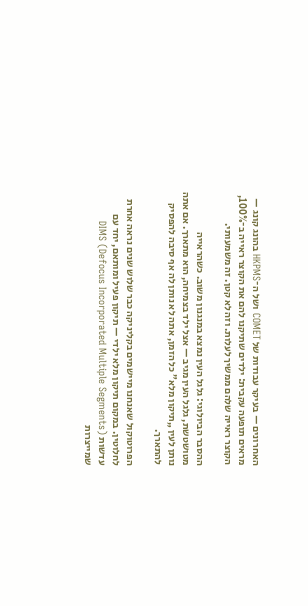האחרונים — בעיקר עבודות של COMET ושל ה־HKPMS בהונג קונג — מראים תופעה עקבית: ילדים שתיקנו להם את הקוצר ראייה ב־100%, הקוצר ראייה שלהם ממשיך לעלות. וזה לא קטן. זה משמעותי.

ההסבר הביולוגי: גלגל העין נמצא במנגנון משוב. כשהראייה מטושטשת, גלגל העין מגיב — אצל ילד בצמיחה, הוא מתארך. אם אתה נותן לעין „תיקון מלא” כל הזמן, אתה לא נותן לה אף סיבה להפסיק להתארך.

הפרוטוקול שאנחנו מיישמים בקליניקה כבר שלוש שנים נראה אחרת לחלוטין. במקום תיקון מלא ילדי — תיקון פעיל ומותאם, יחד עם עדשות DIMS (Defocus Incorporated Multiple Segments) שמייצרות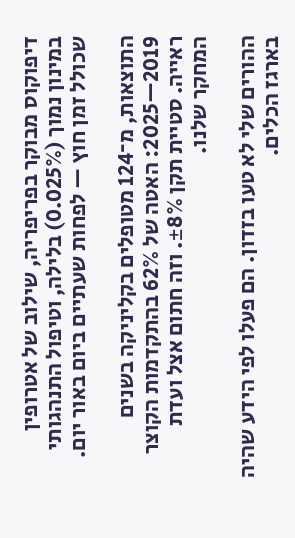דיפוקוס מבוקר בפריפריה, שילוב של אטרופין במינון נמוך (0.025%) בלילה, וטיפול התנהגותי שכולל זמן חוץ — לפחות שעתיים ביום באור יום.

התוצאות, מ־124 מטופלים בקליניקה בשנים 2019—2025: האטה של 62% בהתקדמות הקוצר ראייה. סטיית תקן ±8%. וזה חתום אצל ועדת המחקר שלנו.

ההורים שלי לא טעו בזדון. הם פעלו לפי הידע שהיה בארגז הכלים.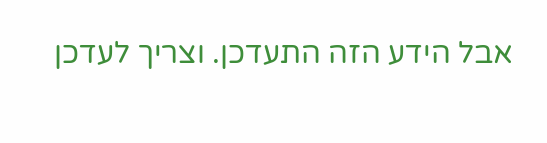אבל הידע הזה התעדכן. וצריך לעדכן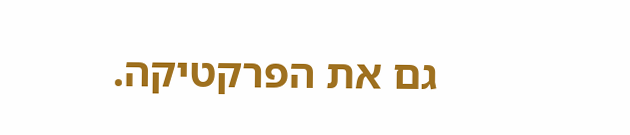גם את הפרקטיקה.